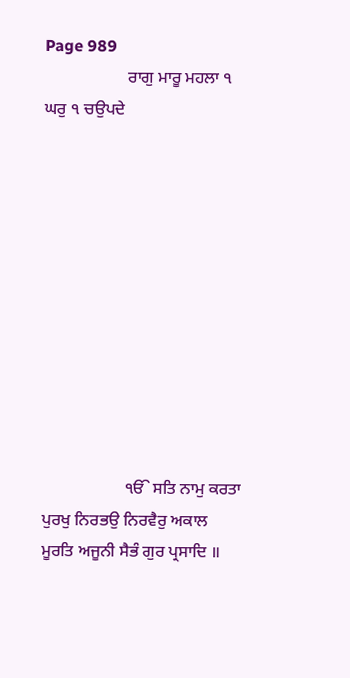Page 989
                    ਰਾਗੁ ਮਾਰੂ ਮਹਲਾ ੧ ਘਰੁ ੧ ਚਉਪਦੇ











                    ੴ ਸਤਿ ਨਾਮੁ ਕਰਤਾ ਪੁਰਖੁ ਨਿਰਭਉ ਨਿਰਵੈਰੁ ਅਕਾਲ ਮੂਰਤਿ ਅਜੂਨੀ ਸੈਭੰ ਗੁਰ ਪ੍ਰਸਾਦਿ ॥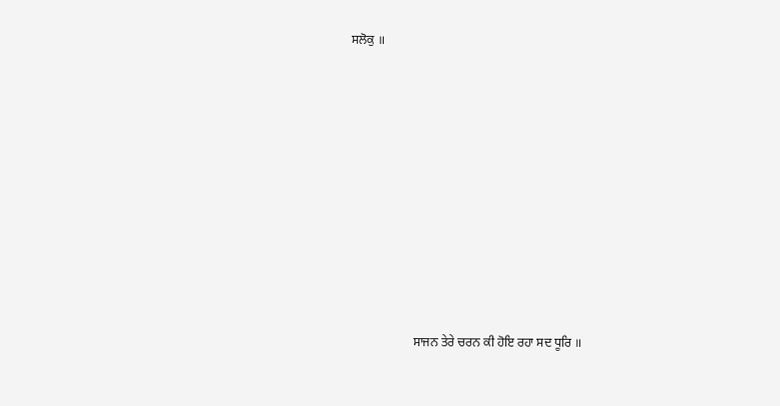ਸਲੋਕੁ ॥











                    ਸਾਜਨ ਤੇਰੇ ਚਰਨ ਕੀ ਹੋਇ ਰਹਾ ਸਦ ਧੂਰਿ ॥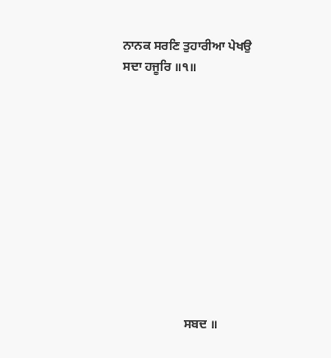ਨਾਨਕ ਸਰਣਿ ਤੁਹਾਰੀਆ ਪੇਖਉ ਸਦਾ ਹਜੂਰਿ ॥੧॥











                    ਸਬਦ ॥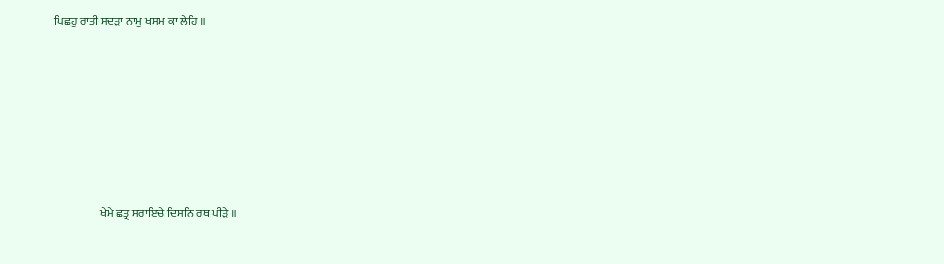ਪਿਛਹੁ ਰਾਤੀ ਸਦੜਾ ਨਾਮੁ ਖਸਮ ਕਾ ਲੇਹਿ ॥











                    ਖੇਮੇ ਛਤ੍ਰ ਸਰਾਇਚੇ ਦਿਸਨਿ ਰਥ ਪੀੜੇ ॥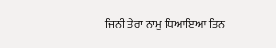ਜਿਨੀ ਤੇਰਾ ਨਾਮੁ ਧਿਆਇਆ ਤਿਨ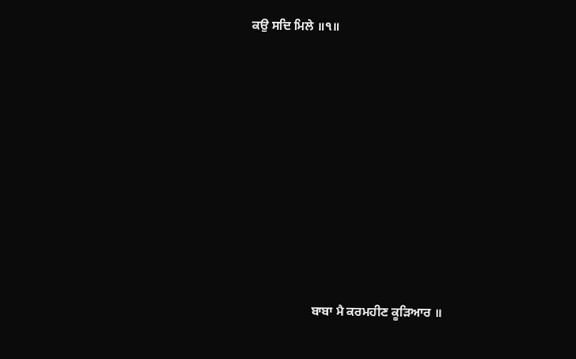ਕਉ ਸਦਿ ਮਿਲੇ ॥੧॥











                    ਬਾਬਾ ਮੈ ਕਰਮਹੀਣ ਕੂੜਿਆਰ ॥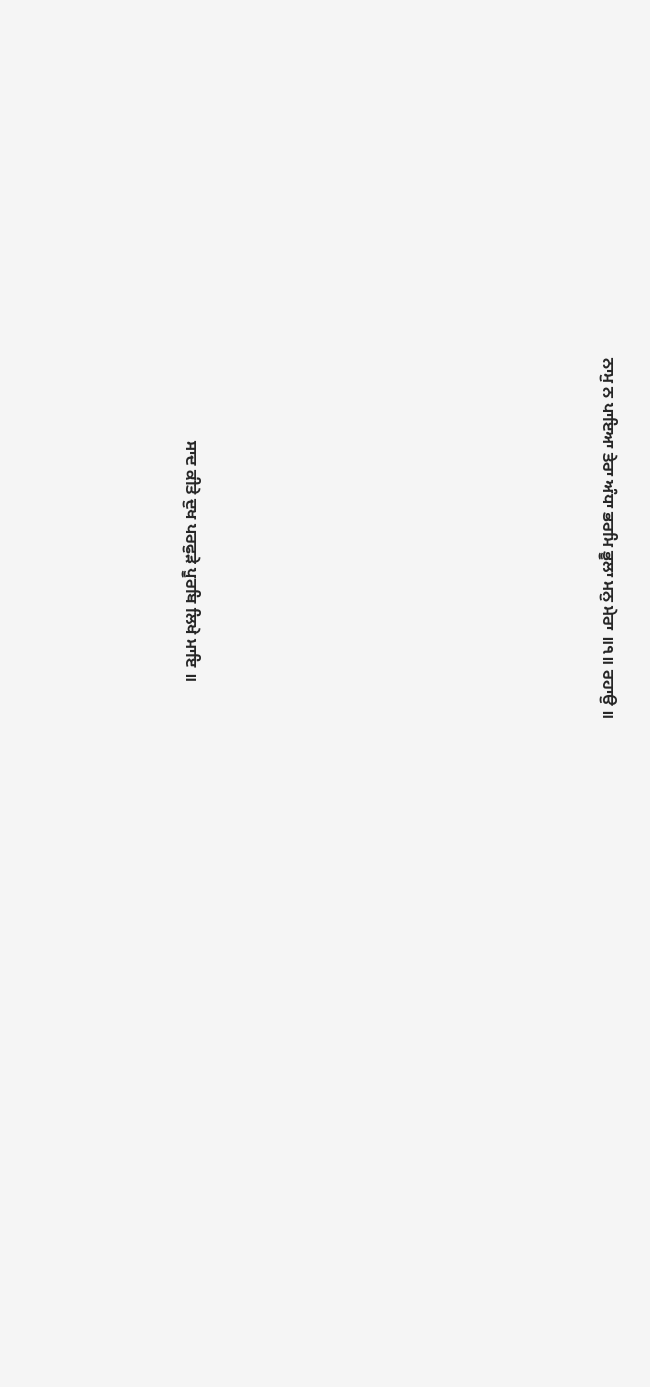ਨਾਮੁ ਨ ਪਾਇਆ ਤੇਰਾ ਅੰਧਾ ਭਰਮਿ ਭੂਲਾ ਮਨੁ ਮੇਰਾ ॥੧॥ ਰਹਾਉ ॥











                    ਸਾਦ ਕੀਤੇ ਦੁਖ ਪਰਫੁੜੇ ਪੂਰਬਿ ਲਿਖੇ ਮਾਇ ॥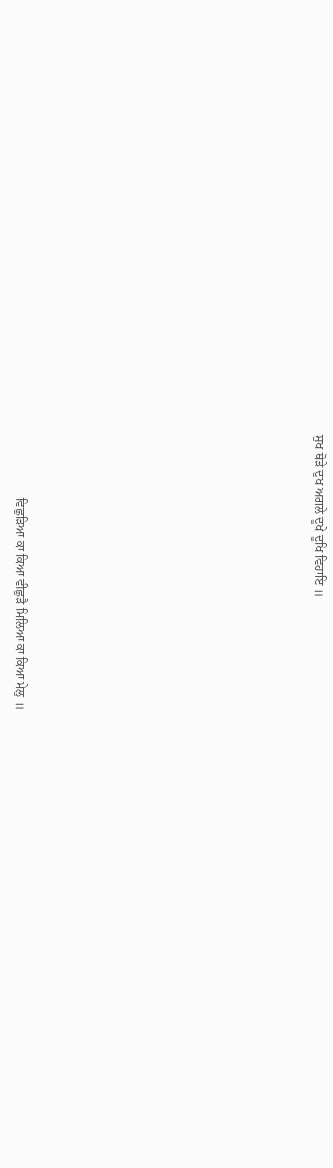ਸੁਖ ਥੋੜੇ ਦੁਖ ਅਗਲੇ ਦੂਖੇ ਦੂਖਿ ਵਿਹਾਇ ॥











                    ਵਿਛੁੜਿਆ ਕਾ ਕਿਆ ਵੀਛੁੜੈ ਮਿਲਿਆ ਕਾ ਕਿਆ ਮੇਲੁ ॥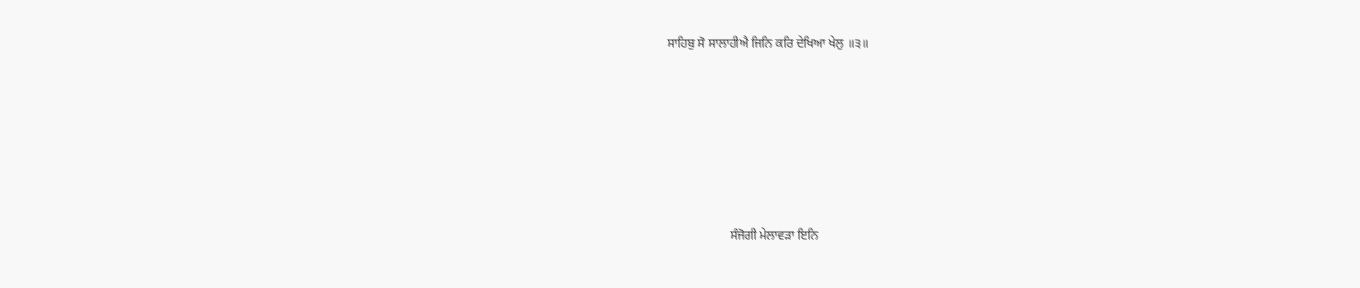ਸਾਹਿਬੁ ਸੋ ਸਾਲਾਹੀਐ ਜਿਨਿ ਕਰਿ ਦੇਖਿਆ ਖੇਲੁ ॥੩॥











                    ਸੰਜੋਗੀ ਮੇਲਾਵੜਾ ਇਨਿ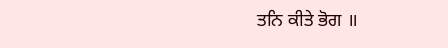ਤਨਿ ਕੀਤੇ ਭੋਗ ॥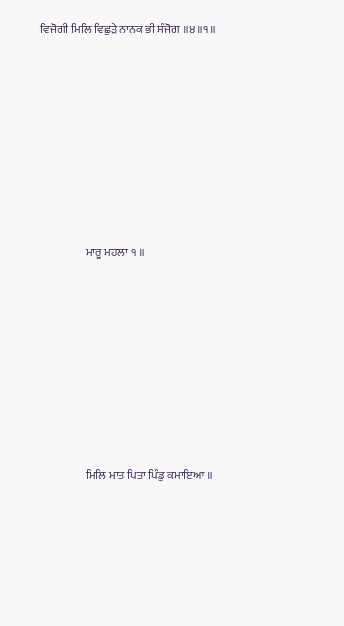ਵਿਜੋਗੀ ਮਿਲਿ ਵਿਛੁੜੇ ਨਾਨਕ ਭੀ ਸੰਜੋਗ ॥੪॥੧॥











                    ਮਾਰੂ ਮਹਲਾ ੧ ॥











                    ਮਿਲਿ ਮਾਤ ਪਿਤਾ ਪਿੰਡੁ ਕਮਾਇਆ ॥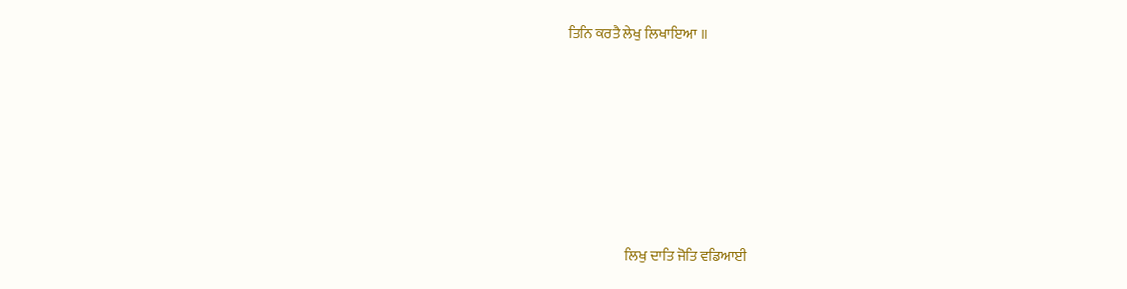ਤਿਨਿ ਕਰਤੈ ਲੇਖੁ ਲਿਖਾਇਆ ॥











                    ਲਿਖੁ ਦਾਤਿ ਜੋਤਿ ਵਡਿਆਈ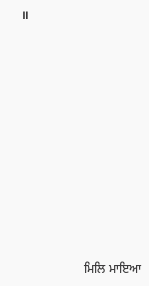॥











                    ਮਿਲਿ ਮਾਇਆ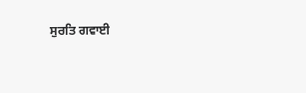ਸੁਰਤਿ ਗਵਾਈ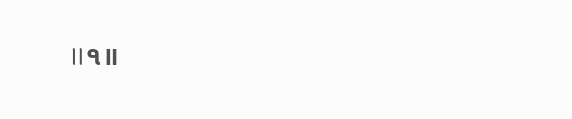॥੧॥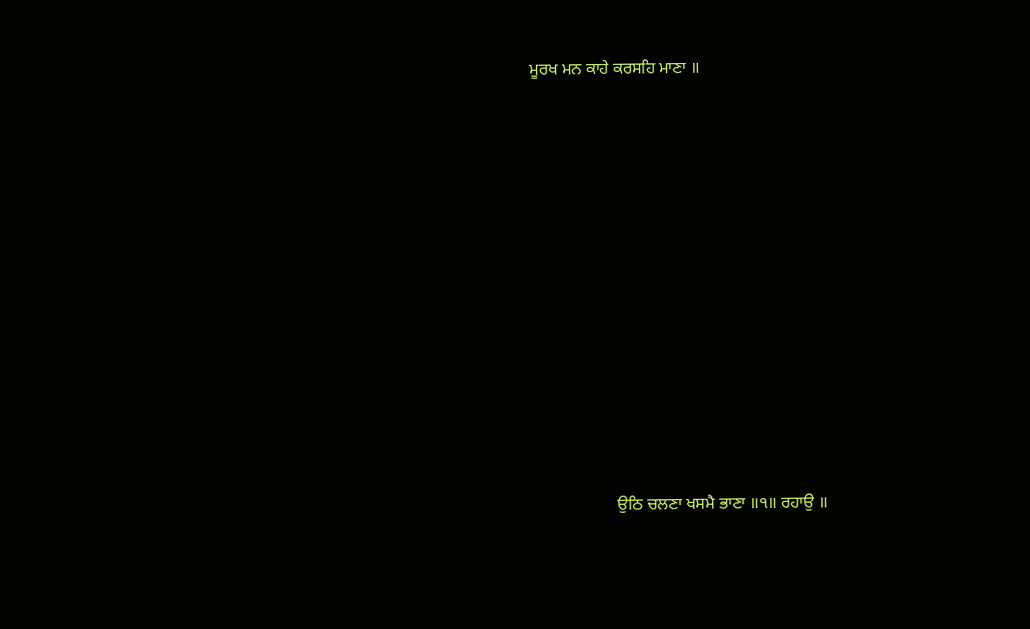ਮੂਰਖ ਮਨ ਕਾਹੇ ਕਰਸਹਿ ਮਾਣਾ ॥











                    ਉਠਿ ਚਲਣਾ ਖਸਮੈ ਭਾਣਾ ॥੧॥ ਰਹਾਉ ॥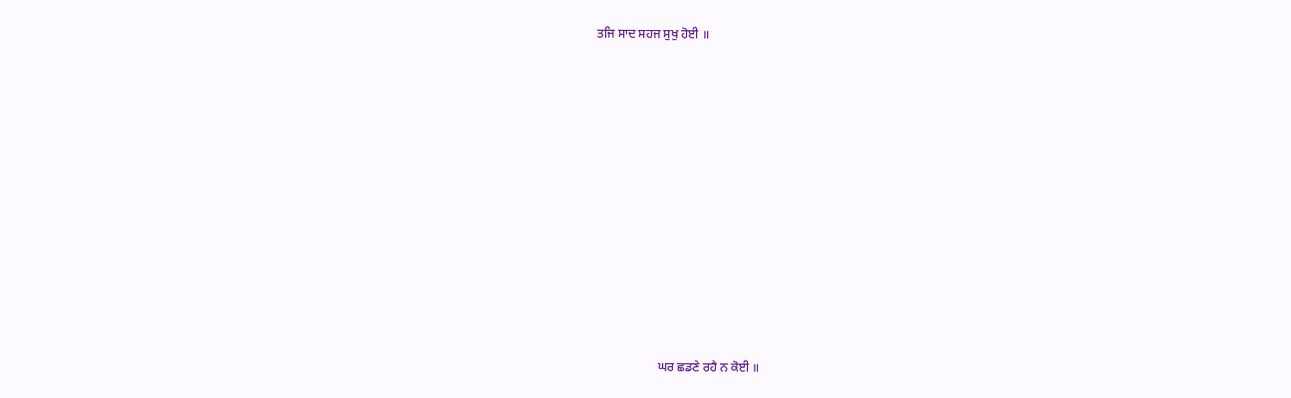ਤਜਿ ਸਾਦ ਸਹਜ ਸੁਖੁ ਹੋਈ ॥











                    ਘਰ ਛਡਣੇ ਰਹੈ ਨ ਕੋਈ ॥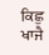ਕਿਛੁ ਖਾਜੈ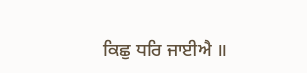ਕਿਛੁ ਧਰਿ ਜਾਈਐ ॥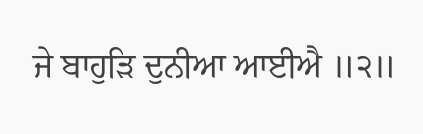ਜੇ ਬਾਹੁੜਿ ਦੁਨੀਆ ਆਈਐ ॥੨॥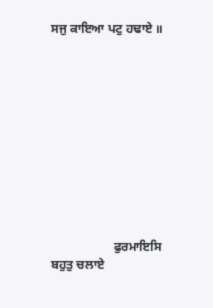ਸਜੁ ਕਾਇਆ ਪਟੁ ਹਢਾਏ ॥











                    ਫੁਰਮਾਇਸਿ ਬਹੁਤੁ ਚਲਾਏ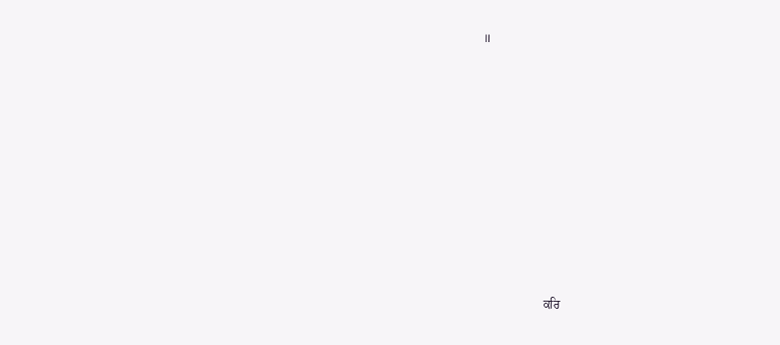॥











                    ਕਰਿ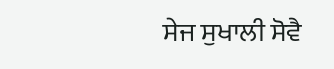ਸੇਜ ਸੁਖਾਲੀ ਸੋਵੈ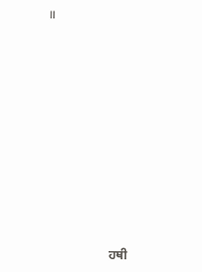॥











                    ਹਥੀ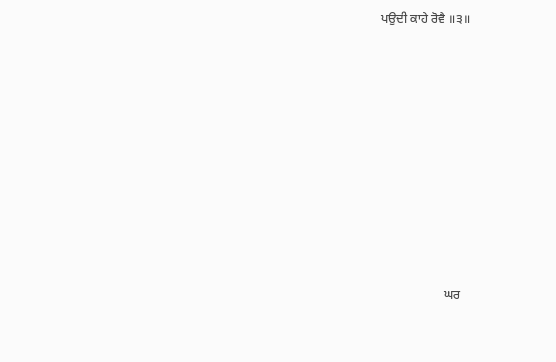ਪਉਦੀ ਕਾਹੇ ਰੋਵੈ ॥੩॥











                    ਘਰ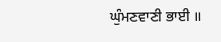ਘੁੰਮਣਵਾਣੀ ਭਾਈ ॥